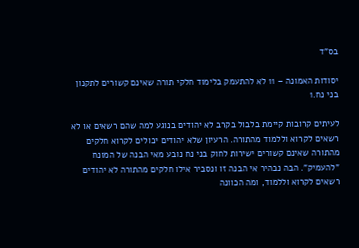בס"ד

יסודות האמונה – 11 לא להתעמק בלימוד חלקי תורה שאינם קשורים לתקנון בני נח.1

לעיתים קרובות קיימת בלבול בקרב לא יהודים בנוגע למה שהם רשאים או לא רשאים לקרוא וללמוד מהתורה. הרעיון שלא יהודים יכולים לקרוא חלקים מהתורה שאינם קשורים ישירות לחוק בני נח נובע מאי הבנה של המונח "להעמיק". הבה נבהיר אי הבנה זו ונסביר אילו חלקים מהתורה לא יהודים רשאים לקרוא וללמוד, ומה הכוונה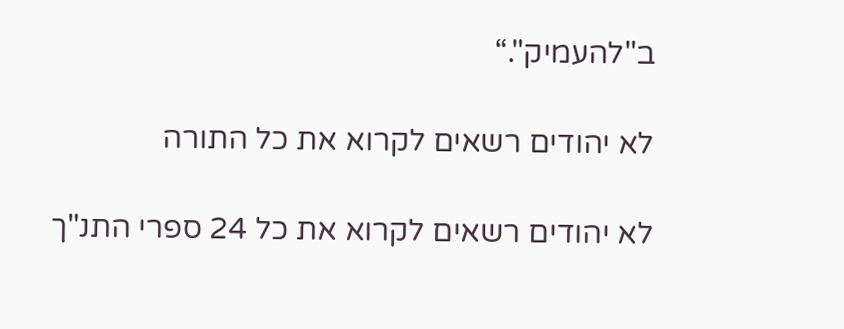ב"להעמיק".“

לא יהודים רשאים לקרוא את כל התורה

לא יהודים רשאים לקרוא את כל 24 ספרי התנ"ך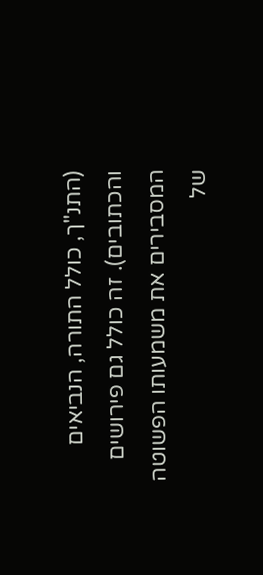(התנ"ך, כולל התורה, הנביאים והכתובים). זה כולל גם פירושים המסבירים את משמעותו הפשוטה של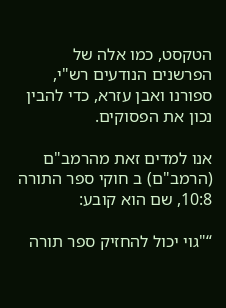הטקסט, כמו אלה של הפרשנים הנודעים רש"י, ספורנו ואבן עזרא, כדי להבין נכון את הפסוקים.

אנו למדים זאת מהרמב"ם (הרמב"ם) ב חוקי ספר התורה 10:8, שם הוא קובע:

“"גוי יכול להחזיק ספר תורה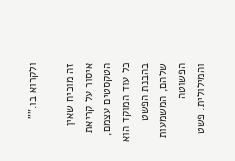ולקרוא בו."”

זה מוכיח שאין איסור על קריאת הטקסטים עצמם, כל עוד המוקד הוא בהבנת הפשט שלהם, המשמעות הפשוטה והמילולית. פשט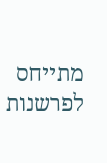מתייחס לפרשנות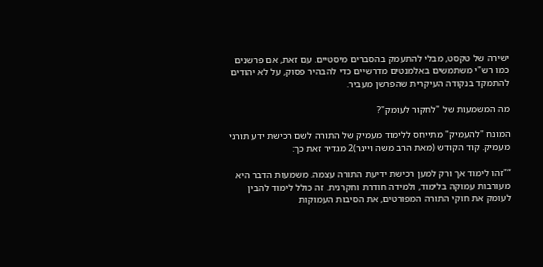ישירה של טקסט, מבלי להתעמק בהסברים מיסטיים. עם זאת, אם פרשנים כמו רש"י משתמשים באלמנטים מדרשיים כדי להבהיר פסוק, על לא יהודים להתמקד בנקודה העיקרית שהפרשן מעביר.

מה המשמעות של "לחקור לעומק"?

המונח "להעמיק" מתייחס ללימוד מעמיק של התורה לשם רכישת ידע תורני מעמיק. קוד הקודש (מאת הרב משה ויינר)2 מגדיר זאת כך:

“"זהו לימוד אך ורק למען רכישת ידיעת התורה עצמה. משמעות הדבר היא מעורבות עמוקה בלימוד, ולמידה חודרת וחקרנית. זה כולל לימוד להבין לעומק את חוקי התורה המפורטים, את הסיבות העמוקות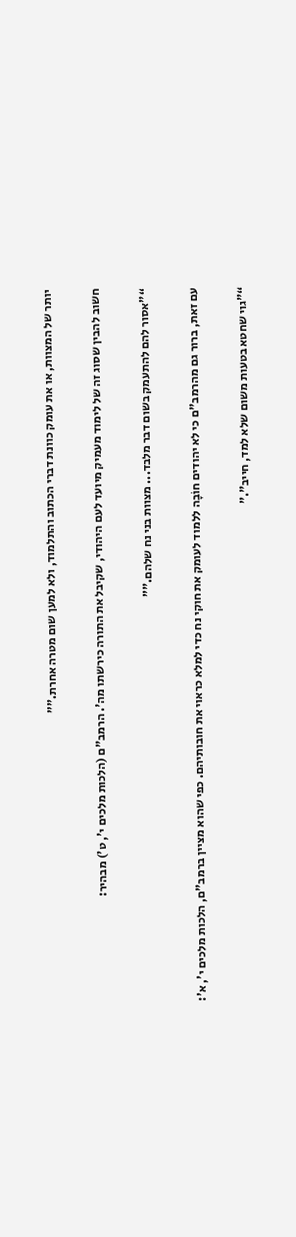יותר של המצוות, או את עומק כוונת דברי הכתוב והתלמוד, ולא למען שום מטרה אחרת."”

חשוב להבין שסוג זה של לימוד מעמיק מיועד לעם היהודי, שקיבל את התורה כירשתו מה'. הרמב"ם (הלכות מלכים י', ט') מבהיר:

“"אסור להם להתעמק בשום דבר מלבד... מצוות בני נח שלהם."”

עם זאת, ברור גם מהרמב"ם כי לא יהודים חוֹבָה ללמוד לעומק את חוקי נח כדי למלא כראוי את חובותיהם. כפי שהוא מציין ברמב"ם, הלכות מלכים י', א':

“"גוי שחטא בטעות משום שלא למד, חייב".”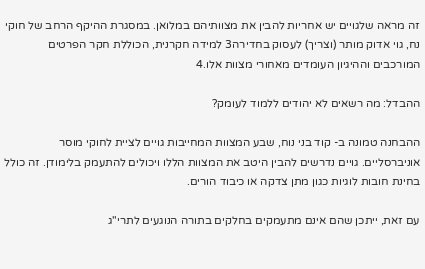זה מראה שלגויים יש אחריות להבין את מצוותיהם במלואן. במסגרת ההיקף הרחב של חוקי נח, גוי אדוק מותר (וצריך) לעסוק בחדירה3 למידה חקרנית, הכוללת חקר הפרטים המורכבים וההיגיון העומדים מאחורי מצוות אלו.4

ההבדל: מה רשאים לא יהודים ללמוד לעומק?

ההבחנה טמונה ב- קוד בני נוח, שבע המצוות המחייבות גויים לציית לחוקי מוסר אוניברסליים. גויים נדרשים להבין היטב את המצוות הללו ויכולים להתעמק בלימודן. זה כולל בחינת חובות לוגיות כגון מתן צדקה או כיבוד הורים.

עם זאת, ייתכן שהם אינם מתעמקים בחלקים בתורה הנוגעים לתרי"ג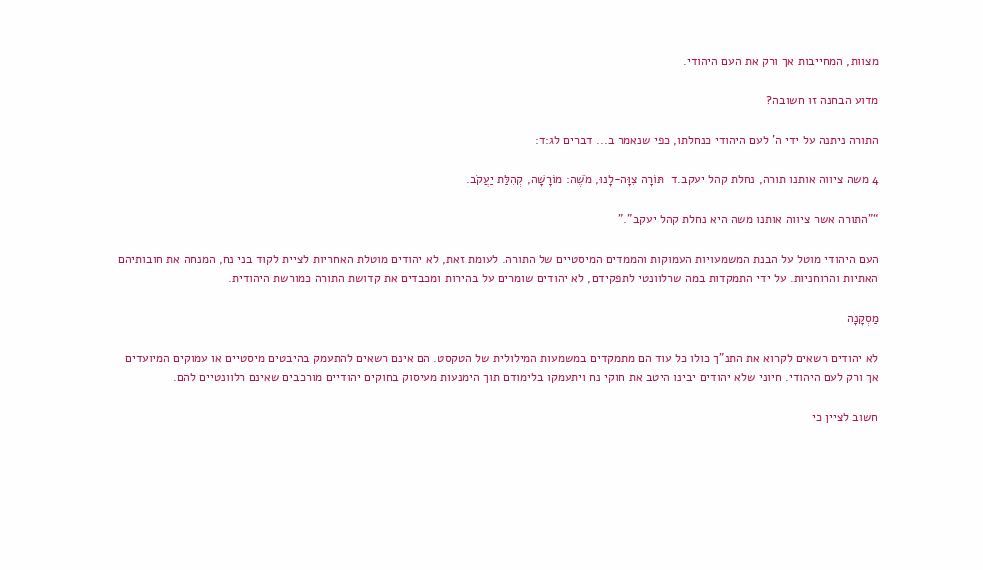מצוות, המחייבות אך ורק את העם היהודי.

מדוע הבחנה זו חשובה?

התורה ניתנה על ידי ה' לעם היהודי כנחלתו, כפי שנאמר ב... דברים לג:ד:

4 משה ציווה אותנו תורה, נחלת קהל יעקב.ד  תּוֹרָה צִוָּה-לָנוּ, מֹשֶׁה: מוֹרָשָׁה, קְהִלַּת יַעֲקֹב.

“"התורה אשר ציווה אותנו משה היא נחלת קהל יעקב".”

העם היהודי מוטל על הבנת המשמעויות העמוקות והממדים המיסטיים של התורה. לעומת זאת, לא יהודים מוטלת האחריות לציית לקוד בני נח, המנחה את חובותיהם האתיות והרוחניות. על ידי התמקדות במה שרלוונטי לתפקידם, לא יהודים שומרים על בהירות ומכבדים את קדושת התורה כמורשת היהודית.

מַסְקָנָה

לא יהודים רשאים לקרוא את התנ"ך כולו כל עוד הם מתמקדים במשמעות המילולית של הטקסט. הם אינם רשאים להתעמק בהיבטים מיסטיים או עמוקים המיועדים אך ורק לעם היהודי. חיוני שלא יהודים יבינו היטב את חוקי נח ויתעמקו בלימודם תוך הימנעות מעיסוק בחוקים יהודיים מורכבים שאינם רלוונטיים להם.

חשוב לציין כי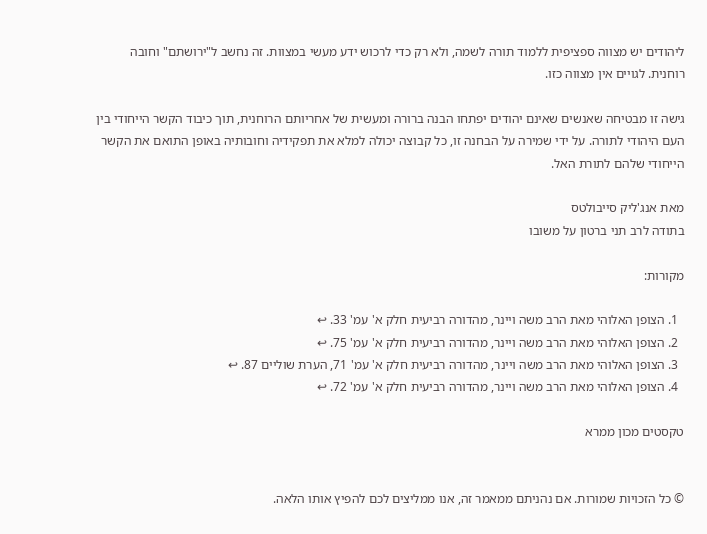ליהודים יש מצווה ספציפית ללמוד תורה לשמה, ולא רק כדי לרכוש ידע מעשי במצוות. זה נחשב ל"ירושתם" וחובה רוחנית. לגויים אין מצווה כזו.

גישה זו מבטיחה שאנשים שאינם יהודים יפתחו הבנה ברורה ומעשית של אחריותם הרוחנית, תוך כיבוד הקשר הייחודי בין העם היהודי לתורה. על ידי שמירה על הבחנה זו, כל קבוצה יכולה למלא את תפקידיה וחובותיה באופן התואם את הקשר הייחודי שלהם לתורת האל.

מאת אנג'ליק סייבולטס
בתודה לרב תני ברטון על משובו

מקורות:

  1. הצופן האלוהי מאת הרב משה ויינר, מהדורה רביעית חלק א' עמ' 33. ↩
  2. הצופן האלוהי מאת הרב משה ויינר, מהדורה רביעית חלק א' עמ' 75. ↩
  3. הצופן האלוהי מאת הרב משה ויינר, מהדורה רביעית חלק א' עמ' 71, הערת שוליים 87. ↩
  4. הצופן האלוהי מאת הרב משה ויינר, מהדורה רביעית חלק א' עמ' 72. ↩

טקסטים מכון ממרא


© כל הזכויות שמורות. אם נהניתם ממאמר זה, אנו ממליצים לכם להפיץ אותו הלאה.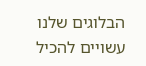הבלוגים שלנו עשויים להכיל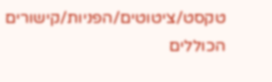טקסט/ציטוטים/הפניות/קישורים הכוללים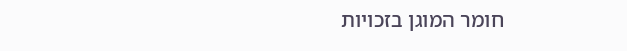חומר המוגן בזכויות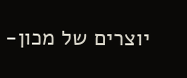יוצרים של מכון-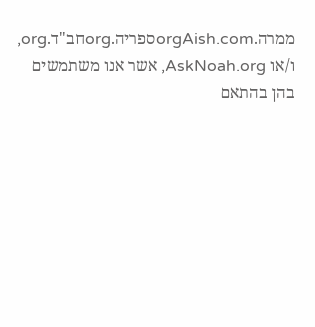ממרה.orgAish.comספריה.orgחב"ד.org, ו/או AskNoah.org, אשר אנו משתמשים בהן בהתאם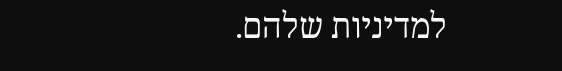למדיניות שלהם.